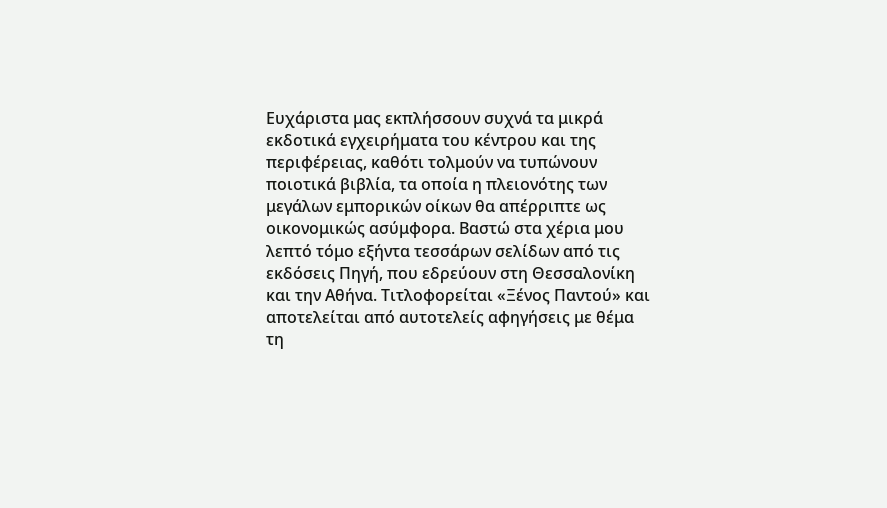Ευχάριστα μας εκπλήσσουν συχνά τα μικρά εκδοτικά εγχειρήματα του κέντρου και της περιφέρειας, καθότι τολμούν να τυπώνουν ποιοτικά βιβλία, τα οποία η πλειονότης των μεγάλων εμπορικών οίκων θα απέρριπτε ως οικονομικώς ασύμφορα. Βαστώ στα χέρια μου λεπτό τόμο εξήντα τεσσάρων σελίδων από τις εκδόσεις Πηγή, που εδρεύουν στη Θεσσαλονίκη και την Αθήνα. Τιτλοφορείται «Ξένος Παντού» και αποτελείται από αυτοτελείς αφηγήσεις με θέμα τη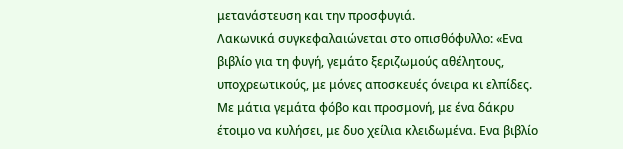μετανάστευση και την προσφυγιά.
Λακωνικά συγκεφαλαιώνεται στο οπισθόφυλλο: «Ενα βιβλίο για τη φυγή, γεμάτο ξεριζωμούς αθέλητους, υποχρεωτικούς, με μόνες αποσκευές όνειρα κι ελπίδες. Με μάτια γεμάτα φόβο και προσμονή, με ένα δάκρυ έτοιμο να κυλήσει, με δυο χείλια κλειδωμένα. Ενα βιβλίο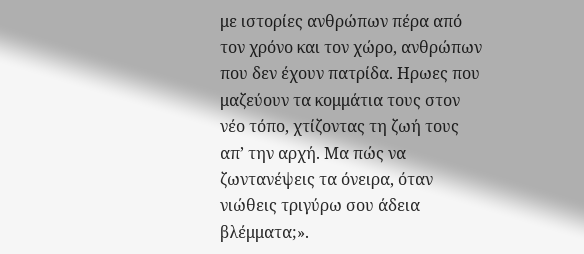με ιστορίες ανθρώπων πέρα από τον χρόνο και τον χώρο, ανθρώπων που δεν έχουν πατρίδα. Ηρωες που μαζεύουν τα κομμάτια τους στον νέο τόπο, χτίζοντας τη ζωή τους απ’ την αρχή. Μα πώς να ζωντανέψεις τα όνειρα, όταν νιώθεις τριγύρω σου άδεια βλέμματα;».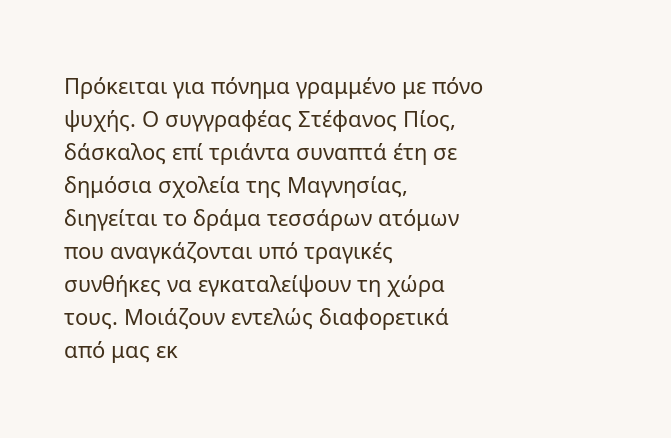Πρόκειται για πόνημα γραμμένο με πόνο ψυχής. Ο συγγραφέας Στέφανος Πίος, δάσκαλος επί τριάντα συναπτά έτη σε δημόσια σχολεία της Μαγνησίας, διηγείται το δράμα τεσσάρων ατόμων που αναγκάζονται υπό τραγικές συνθήκες να εγκαταλείψουν τη χώρα τους. Μοιάζουν εντελώς διαφορετικά από μας εκ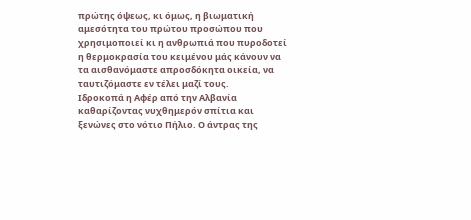πρώτης όψεως, κι όμως, η βιωματική αμεσότητα του πρώτου προσώπου που χρησιμοποιεί κι η ανθρωπιά που πυροδοτεί η θερμοκρασία του κειμένου μάς κάνουν να τα αισθανόμαστε απροσδόκητα οικεία, να ταυτιζόμαστε εν τέλει μαζί τους.
Ιδροκοπά η Αφέρ από την Αλβανία καθαρίζοντας νυχθημερόν σπίτια και ξενώνες στο νότιο Πήλιο. Ο άντρας της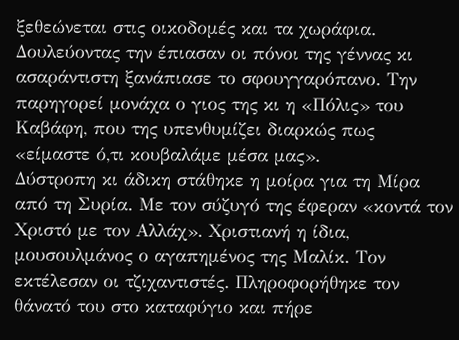ξεθεώνεται στις οικοδομές και τα χωράφια. Δουλεύοντας την έπιασαν οι πόνοι της γέννας κι ασαράντιστη ξανάπιασε το σφουγγαρόπανο. Την παρηγορεί μονάχα ο γιος της κι η «Πόλις» του Καβάφη, που της υπενθυμίζει διαρκώς πως «είμαστε ό,τι κουβαλάμε μέσα μας».
Δύστροπη κι άδικη στάθηκε η μοίρα για τη Μίρα από τη Συρία. Με τον σύζυγό της έφεραν «κοντά τον Χριστό με τον Αλλάχ». Χριστιανή η ίδια, μουσουλμάνος ο αγαπημένος της Μαλίκ. Τον εκτέλεσαν οι τζιχαντιστές. Πληροφορήθηκε τον θάνατό του στο καταφύγιο και πήρε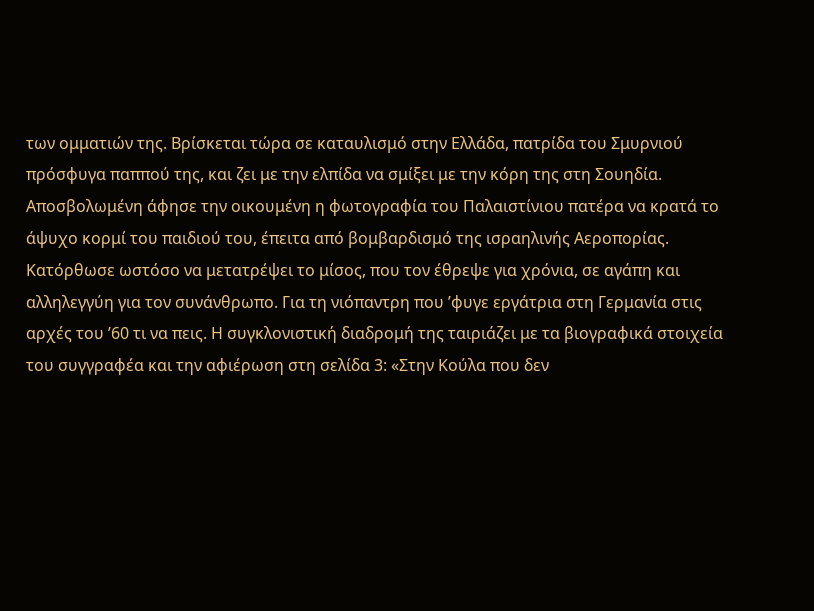των ομματιών της. Βρίσκεται τώρα σε καταυλισμό στην Ελλάδα, πατρίδα του Σμυρνιού πρόσφυγα παππού της, και ζει με την ελπίδα να σμίξει με την κόρη της στη Σουηδία.
Αποσβολωμένη άφησε την οικουμένη η φωτογραφία του Παλαιστίνιου πατέρα να κρατά το άψυχο κορμί του παιδιού του, έπειτα από βομβαρδισμό της ισραηλινής Αεροπορίας. Κατόρθωσε ωστόσο να μετατρέψει το μίσος, που τον έθρεψε για χρόνια, σε αγάπη και αλληλεγγύη για τον συνάνθρωπο. Για τη νιόπαντρη που ’φυγε εργάτρια στη Γερμανία στις αρχές του ’60 τι να πεις. Η συγκλονιστική διαδρομή της ταιριάζει με τα βιογραφικά στοιχεία του συγγραφέα και την αφιέρωση στη σελίδα 3: «Στην Κούλα που δεν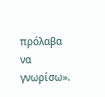πρόλαβα να γνωρίσω».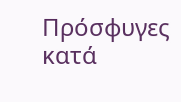Πρόσφυγες κατά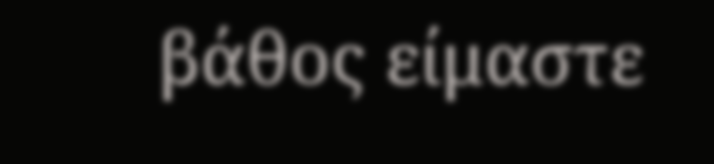βάθος είμαστε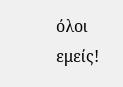όλοι εμείς!